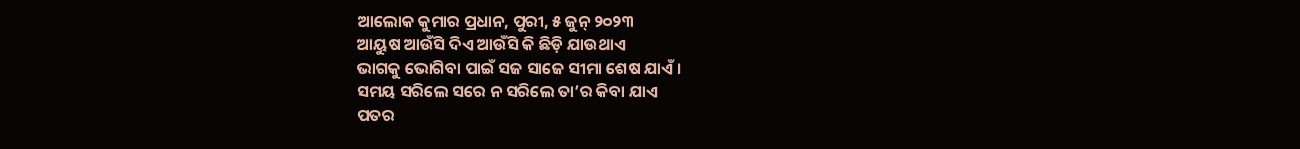ଆଲୋକ କୁମାର ପ୍ରଧାନ, ପୁରୀ, ୫ ଜୁନ୍ ୨୦୨୩
ଆୟୁଷ ଆଉଁସି ଦିଏ ଆଉଁସି କି ଛିଡ଼ି ଯାଉଥାଏ
ଭାଗକୁ ଭୋଗିବା ପାଇଁ ସଜ ସାଜେ ସୀମା ଶେଷ ଯାଏଁ ।
ସମୟ ସରିଲେ ସରେ ନ ସରିଲେ ତା’ର କିବା ଯାଏ
ପତର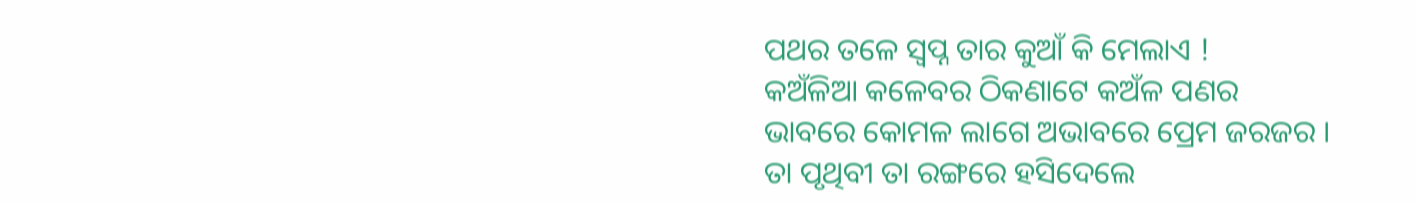ପଥର ତଳେ ସ୍ବପ୍ନ ତାର କୁଆଁ କି ମେଲାଏ !
କଅଁଳିଆ କଳେବର ଠିକଣାଟେ କଅଁଳ ପଣର
ଭାବରେ କୋମଳ ଲାଗେ ଅଭାବରେ ପ୍ରେମ ଜରଜର ।
ତା ପୃଥିବୀ ତା ରଙ୍ଗରେ ହସିଦେଲେ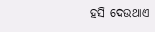ହସି ଦେଉଥାଏ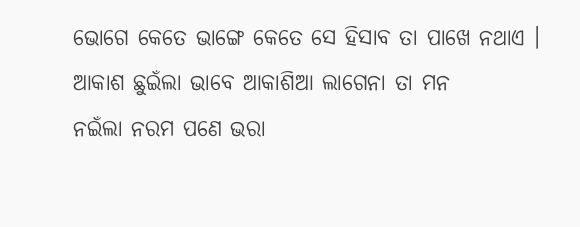ଭୋଗେ କେତେ ଭାଙ୍ଗେ କେତେ ସେ ହିସାବ ତା ପାଖେ ନଥାଏ ।
ଆକାଶ ଛୁଇଁଲା ଭାବେ ଆକାଶିଆ ଲାଗେନା ତା ମନ
ନଇଁଲା ନରମ ପଣେ ଭରା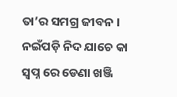ତା’ର ସମଗ୍ର ଜୀବନ ।
ନଇଁପଡ଼ି ନିଦ ଯାଚେ କା ସ୍ବପ୍ନ ରେ ଡେଣା ଖଞ୍ଜି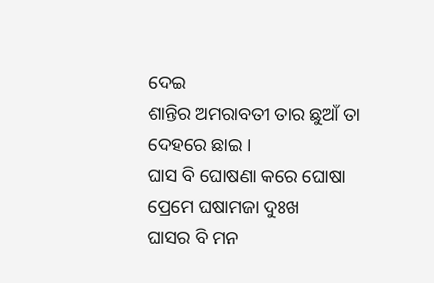ଦେଇ
ଶାନ୍ତିର ଅମରାବତୀ ତାର ଛୁଆଁ ତା ଦେହରେ ଛାଇ ।
ଘାସ ବି ଘୋଷଣା କରେ ଘୋଷା ପ୍ରେମେ ଘଷାମଜା ଦୁଃଖ
ଘାସର ବି ମନ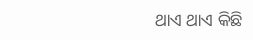ଥାଏ ଥାଏ କିଛି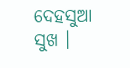ଦେହସୁଆ ସୁଖ ।